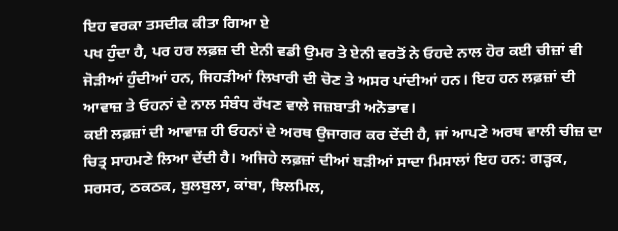ਇਹ ਵਰਕਾ ਤਸਦੀਕ ਕੀਤਾ ਗਿਆ ਏ
ਪਖ ਹੁੰਦਾ ਹੈ, ਪਰ ਹਰ ਲਫ਼ਜ਼ ਦੀ ਏਨੀ ਵਡੀ ਉਮਰ ਤੇ ਏਨੀ ਵਰਤੋਂ ਨੇ ਓਹਦੇ ਨਾਲ ਹੋਰ ਕਈ ਚੀਜ਼ਾਂ ਵੀ ਜੋੜੀਆਂ ਹੁੰਦੀਆਂ ਹਨ, ਜਿਹੜੀਆਂ ਲਿਖਾਰੀ ਦੀ ਚੋਣ ਤੇ ਅਸਰ ਪਾਂਦੀਆਂ ਹਨ। ਇਹ ਹਨ ਲਫ਼ਜ਼ਾਂ ਦੀ ਆਵਾਜ਼ ਤੇ ਓਹਨਾਂ ਦੇ ਨਾਲ ਸੰਬੰਧ ਰੱਖਣ ਵਾਲੇ ਜਜ਼ਬਾਤੀ ਅਨੋਭਾਵ।
ਕਈ ਲਫ਼ਜ਼ਾਂ ਦੀ ਆਵਾਜ਼ ਹੀ ਓਹਨਾਂ ਦੇ ਅਰਥ ਉਜਾਗਰ ਕਰ ਦੇਂਦੀ ਹੈ, ਜਾਂ ਆਪਣੇ ਅਰਥ ਵਾਲੀ ਚੀਜ਼ ਦਾ ਚਿਤ੍ਰ ਸਾਹਮਣੇ ਲਿਆ ਦੇਂਦੀ ਹੈ। ਅਜਿਹੇ ਲਫ਼ਜ਼ਾਂ ਦੀਆਂ ਬੜੀਆਂ ਸਾਦਾ ਮਿਸਾਲਾਂ ਇਹ ਹਨ: ਗੜ੍ਹਕ, ਸਰਸਰ, ਠਕਠਕ, ਬੁਲਬੁਲਾ, ਕਾਂਬਾ, ਝਿਲਮਿਲ,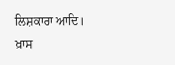ਲਿਸ਼ਕਾਰਾ ਆਦਿ।
ਖ਼ਾਸ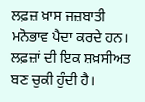ਲਫ਼ਜ਼ ਖ਼ਾਸ ਜਜ਼ਬਾਤੀ ਮਨੋਭਾਵ ਪੈਦਾ ਕਰਦੇ ਹਨ। ਲਫ਼ਜ਼ਾਂ ਦੀ ਇਕ ਸ਼ਖ਼ਸੀਅਤ ਬਣ ਚੁਕੀ ਹੁੰਦੀ ਹੈ।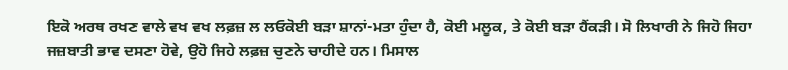ਇਕੋ ਅਰਥ ਰਖਣ ਵਾਲੇ ਵਖ ਵਖ ਲਫ਼ਜ਼ ਲ ਲਓਕੋਈ ਬੜਾ ਸ਼ਾਨਾਂ-ਮਤਾ ਹੁੰਦਾ ਹੈ, ਕੋਈ ਮਲੂਕ, ਤੇ ਕੋਈ ਬੜਾ ਹੈਂਕੜੀ। ਸੋ ਲਿਖਾਰੀ ਨੇ ਜਿਹੋ ਜਿਹਾ ਜਜ਼ਬਾਤੀ ਭਾਵ ਦਸਣਾ ਹੋਵੇ, ਉਹੋ ਜਿਹੇ ਲਫ਼ਜ਼ ਚੁਣਨੇ ਚਾਹੀਦੇ ਹਨ। ਮਿਸਾਲ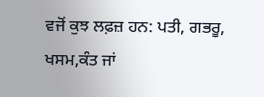ਵਜੋਂ ਕੁਝ ਲਫ਼ਜ਼ ਹਨ: ਪਤੀ, ਗਭਰੂ, ਖਸਮ,ਕੰਤ ਜਾਂ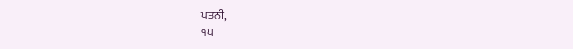ਪਤਨੀ,
੧੫